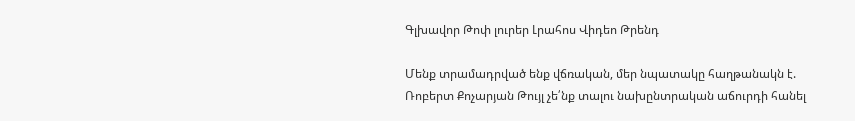Գլխավոր Թոփ լուրեր Լրահոս Վիդեո Թրենդ

Մենք տրամադրված ենք վճռական, մեր նպատակը հաղթանակն է. Ռոբերտ Քոչարյան Թույլ չե՛նք տալու նախընտրական աճուրդի հանել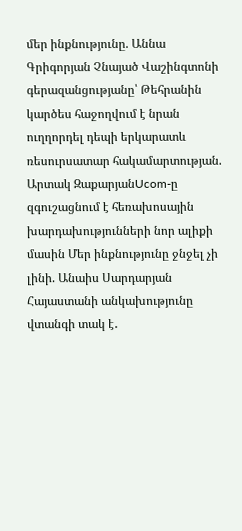մեր ինքնությունը. Աննա Գրիգորյան Չնայած Վաշինգտոնի գերազանցությանը՝ Թեհրանին կարծես հաջողվում է նրան ուղղորդել դեպի երկարատև ռեսուրսատար հակամարտության. Արտակ ԶաքարյանUcom-ը զգուշացնում է հեռախոսային խարդախությունների նոր ալիքի մասին Մեր ինքնությունը ջնջել չի լինի. Անաիս Սարդարյան Հայաստանի անկախությունը վտանգի տակ է․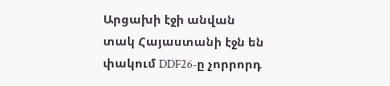Արցախի էջի անվան տակ Հայաստանի էջն են փակում DDF26-ը չորրորդ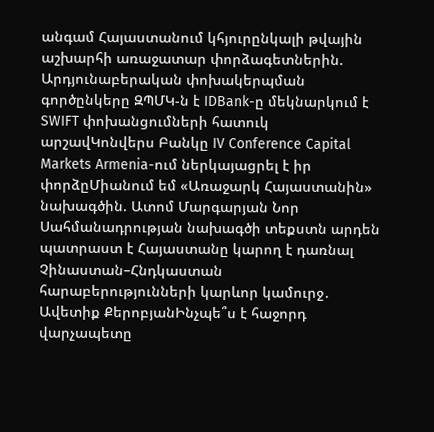անգամ Հայաստանում կհյուրընկալի թվային աշխարհի առաջատար փորձագետներին. Արդյունաբերական փոխակերպման գործընկերը ԶՊՄԿ-ն է IDBank-ը մեկնարկում է SWIFT փոխանցումների հատուկ արշավԿոնվերս Բանկը IV Conference Capital Markets Armenia-ում ներկայացրել է իր փորձըՄիանում եմ «Առաջարկ Հայաստանին» նախագծին. Ատոմ Մարգարյան Նոր Սահմանադրության նախագծի տեքստն արդեն պատրաստ է Հայաստանը կարող է դառնալ Չինաստան–Հնդկաստան հարաբերությունների կարևոր կամուրջ․ Ավետիք ՔերոբյանԻնչպե՞ս է հաջորդ վարչապետը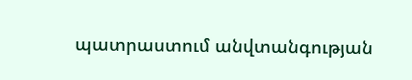պատրաստում անվտանգության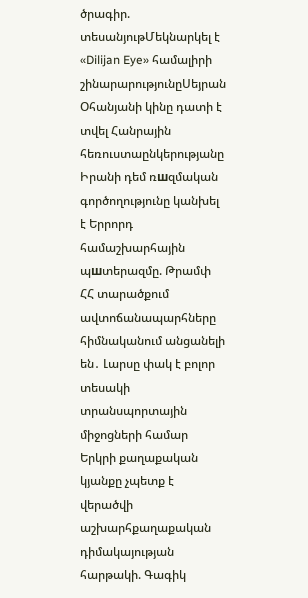ծրագիր. տեսանյութՄեկնարկել է «Dilijan Eye» համալիրի շինարարությունըՍեյրան Օհանյանի կինը դատի է տվել Հանրային հեռուստաընկերությանը Իրանի դեմ ռшզմական գործողությունը կանխել է Երրորդ համաշխարհային պшտերազմը. Թրամփ ՀՀ տարածքում ավտոճանապարհները հիմնականում անցանելի են․ Լարսը փակ է բոլոր տեսակի տրանսպորտային միջոցների համար Երկրի քաղաքական կյանքը չպետք է վերածվի աշխարհքաղաքական դիմակայության հարթակի. Գագիկ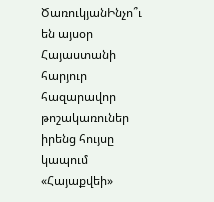ԾառուկյանԻնչո՞ւ են այսօր Հայաստանի հարյուր հազարավոր թոշակառուներ իրենց հույսը կապում «Հայաքվեի»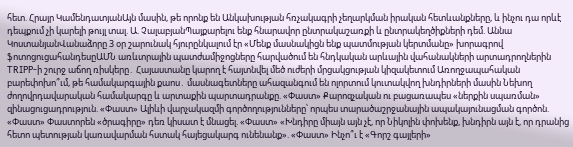հետ. Հրայր ԿամենդատյանԱյն մասին, թե որոնք են Անկախության հռչակագրի չեղարկման իրական հետևանքները, և ինչու դա որևէ դեպքում չի կարելի թույլ տալ. Ա. ՉալաբյանՊայքարելու ենք հնարավոր ընտրակաշառքի և ընտրակեղծիքների դեմ. Աննա ԿոստանյանՎանաձորը 3 օր շարունակ հյուրընկալում էր «Մենք մասնակիցն ենք պատմության կերտմանը» խորագրով ֆոտոցուցահանդեսըԱՄՆ առևտրային պատժամիջոցները հարվածում են հնդկական արևային վահանակների արտադրողներին TRIPP-ի շուրջ աճող ռիսկերը․ Հայաստանը կարող է հայտնվել մեծ ուժերի մրցակցության կիզակետում Առողջապահական բարեփոխո՞ւմ, թե համակարգային քաոս․ մասնագետները ահազանգում են ոլորտում կուտակվող խնդիրների մասին Նեխող ժողովրդավարական համակարգը և արտաքին պարտադրանքը. «Փաստ» Քարոզչական ու բացառապես «ներքին սպառման» զինացուցադրություն. «Փաստ» Ալիևի վարչակազմի գործողությունները՝ որպես տարածաշրջանային ապակայունացման գործոն. «Փաստ» Փաստորեն «ծրագիրը» դեռ կիսատ է մնացել. «Փաստ» «Խնդիրը միայն այն չէ, որ Նիկոլին փոխենք, խնդիրն այն է, որ դրանից հետո պետության կառավարման հստակ հայեցակարգ ունենանք». «Փաստ» Ինչո՞ւ է «Գորշ գայլերի»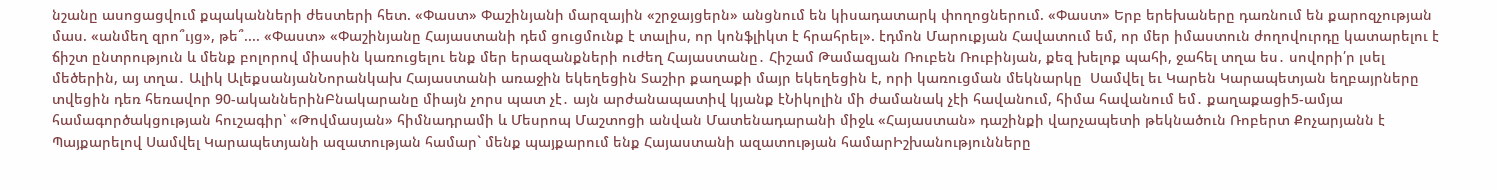նշանը ասոցացվում քպականների ժեստերի հետ. «Փաստ» Փաշինյանի մարզային «շրջայցերն» անցնում են կիսադատարկ փողոցներում. «Փաստ» Երբ երեխաները դառնում են քարոզչության մաս. «անմեղ զրո՞ւյց», թե՞.... «Փաստ» «Փաշինյանը Հայաստանի դեմ ցուցմունք է տալիս, որ կոնֆլիկտ է հրահրել». էդմոն Մարուքյան Հավատում եմ, որ մեր իմաստուն ժողովուրդը կատարելու է ճիշտ ընտրություն և մենք բոլորով միասին կառուցելու ենք մեր երազանքների ուժեղ Հայաստանը․ Հիշամ Թամազյան Ռուբեն Ռուբինյան, քեզ խելոք պահի, ջահել տղա ես․ սովորի՛ր լսել մեծերին, այ տղա․ Ալիկ ԱլեքսանյանՆորանկախ Հայաստանի առաջին եկեղեցին Տաշիր քաղաքի մայր եկեղեցին է, որի կառուցման մեկնարկը  Սամվել եւ Կարեն Կարապետյան եղբայրները տվեցին դեռ հեռավոր 90-ականներինԲնակարանը միայն չորս պատ չէ․ այն արժանապատիվ կյանք էՆիկոլին մի ժամանակ չէի հավանում, հիմա հավանում եմ․ քաղաքացի5-ամյա համագործակցության հուշագիր՝ «Թովմասյան» հիմնադրամի և Մեսրոպ Մաշտոցի անվան Մատենադարանի միջև «Հայաստան» դաշինքի վարչապետի թեկնածուն Ռոբերտ Քոչարյանն է Պայքարելով Սամվել Կարապետյանի ազատության համար` մենք պայքարում ենք Հայաստանի ազատության համարԻշխանությունները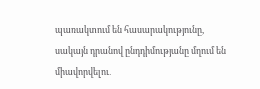պառակտում են հասարակությունը, սակայն դրանով ընդդիմությանը մղում են միավորվելու․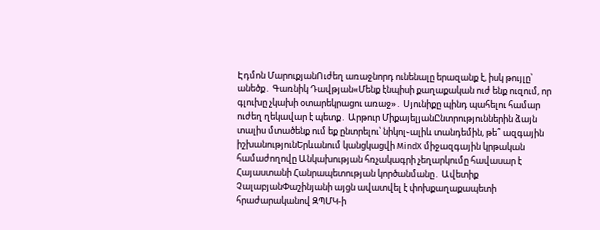Էդմոն ՄարուքյանՈւժեղ առաջնորդ ունենալը երազանք է, իսկ թույլը՝ անեծք․ Գառնիկ Դավթյան«Մենք էնպիսի քաղաքական ուժ ենք ուզում, որ գլուխը չկախի օտարեկրացու առաջ»․ Սյունիքը պինդ պահելու համար ուժեղ ղեկավար է պետք․ Արթուր ՄիքայելյանԸնտրություններին ձայն տալիս մտածենք ում եք ընտրելու՝ նիկոլ֊ալիև տանդեմին, թե՞ ազգային իշխանությունԵրևանում կանցկացվի MindX միջազգային կրթական համաժողովը Անկախության հռչակագրի չեղարկումը հավասար է Հայաստանի Հանրապետության կործանմանը․ Ավետիք ՉալաբյանՓաշինյանի այցն ավատվել է փոխքաղաքապետի հրաժարականով ԶՊՄԿ-ի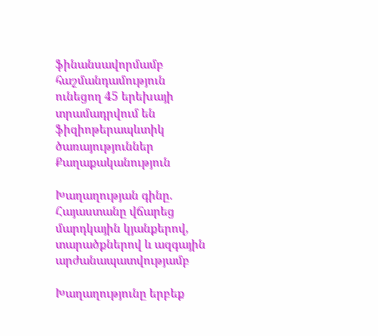ֆինանսավորմամբ հաշմանդամություն ունեցող 45 երեխայի տրամադրվում են ֆիզիոթերապևտիկ ծառայություններ
Քաղաքականություն

Խաղաղության գինը. Հայաստանը վճարեց մարդկային կյանքերով, տարածքներով և ազգային արժանապատվությամբ

Խաղաղությունը երբեք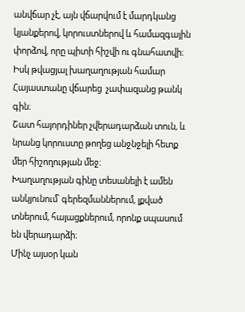անվճար չէ, այն վճարվում է մարդկանց կյանքերով, կորուստներով և համազգային փորձով, որը պիտի հիշվի ու գնահատվի։
Իսկ թվացյալ խաղաղության համար Հայաստանը վճարեց  չափազանց թանկ գին։
Շատ հայորդիներ չվերադարձան տուն, և նրանց կորուստը թողեց անջնջելի հետք մեր հիշողության մեջ։
Խաղաղության գինը տեսանելի է ամեն անկյունում՝ գերեզմաններում, լքված տներում, հայացքներում, որոնք սպասում են վերադարձի։
Մինչ այսօր կան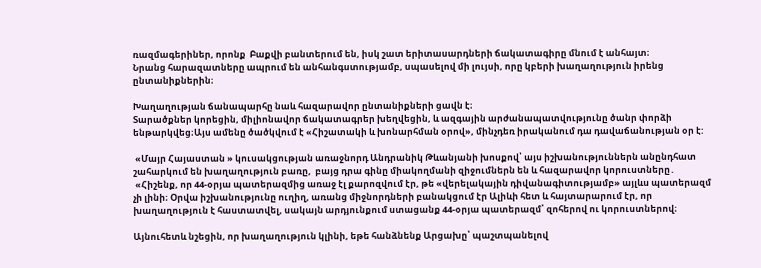ռազմագերիներ, որոնք  Բաքվի բանտերում են, իսկ շատ երիտասարդների ճակատագիրը մնում է անհայտ։
Նրանց հարազատները ապրում են անհանգստությամբ, սպասելով մի լույսի, որը կբերի խաղաղություն իրենց ընտանիքներին։

Խաղաղության ճանապարհը նաև հազարավոր ընտանիքների ցավն է։
Տարածքներ կորեցին, միլիոնավոր ճակատագրեր խեղվեցին, և ազգային արժանապատվությունը ծանր փորձի ենթարկվեց։Այս ամենը ծածկվում է «Հիշատակի և խոնարհման օրով», մինչդեռ իրականում դա դավաճանության օր է:

 «Մայր Հայաստան » կուսակցության առաջնորդ Անդրանիկ Թևանյանի խոսքով՝ այս իշխանություններն անընդհատ շահարկում են խաղաղություն բառը,  բայց դրա գինը միակողմանի զիջումներն են և հազարավոր կորուստները․
 «Հիշենք, որ 44-օրյա պատերազմից առաջ էլ քարոզվում էր, թե «վերելակային դիվանագիտությամբ» այլևս պատերազմ չի լինի։ Օրվա իշխանությունը ուղիղ, առանց միջնորդների բանակցում էր Ալիևի հետ և հայտարարում էր, որ խաղաղություն է հաստատվել, սակայն արդյունքում ստացանք 44-օրյա պատերազմ՝ զոհերով ու կորուստներով։

Այնուհետև նշեցին, որ խաղաղություն կլինի, եթե հանձնենք Արցախը՝ պաշտպանելով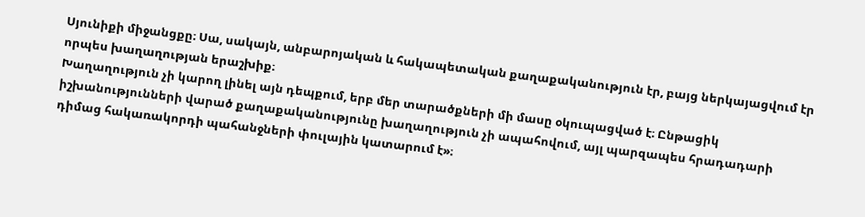Սյունիքի միջանցքը։ Սա, սակայն, անբարոյական և հակապետական քաղաքականություն էր, բայց ներկայացվում էր որպես խաղաղության երաշխիք։
Խաղաղություն չի կարող լինել այն դեպքում, երբ մեր տարածքների մի մասը օկուպացված է։ Ընթացիկ իշխանությունների վարած քաղաքականությունը խաղաղություն չի ապահովում, այլ պարզապես հրադադարի դիմաց հակառակորդի պահանջների փուլային կատարում է»։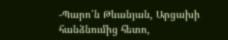-Պարո՛ն Թևանյան, Արցախի հանձնումից հետո,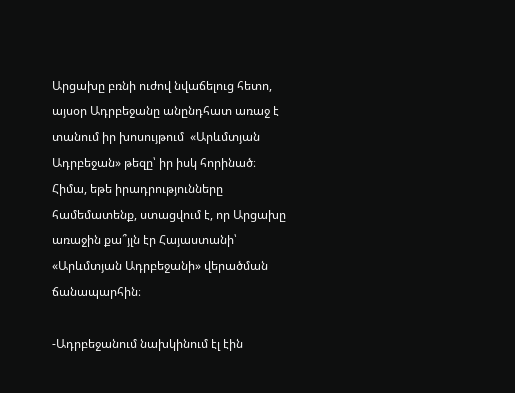Արցախը բռնի ուժով նվաճելուց հետո, այսօր Ադրբեջանը անընդհատ առաջ է տանում իր խոսույթում  «Արևմտյան Ադրբեջան» թեզը՝ իր իսկ հորինած։ Հիմա, եթե իրադրությունները համեմատենք, ստացվում է, որ Արցախը առաջին քա՞յլն էր Հայաստանի՝ «Արևմտյան Ադրբեջանի» վերածման ճանապարհին։

-Ադրբեջանում նախկինում էլ էին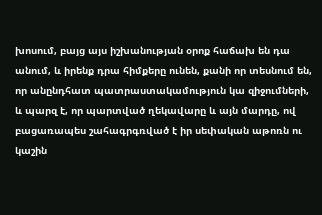խոսում, բայց այս իշխանության օրոք հաճախ են դա անում, և իրենք դրա հիմքերը ունեն, քանի որ տեսնում են, որ անընդհատ պատրաստակամություն կա զիջումների, և պարզ է, որ պարտված ղեկավարը և այն մարդը, ով բացառապես շահագրգռված է իր սեփական աթոռն ու կաշին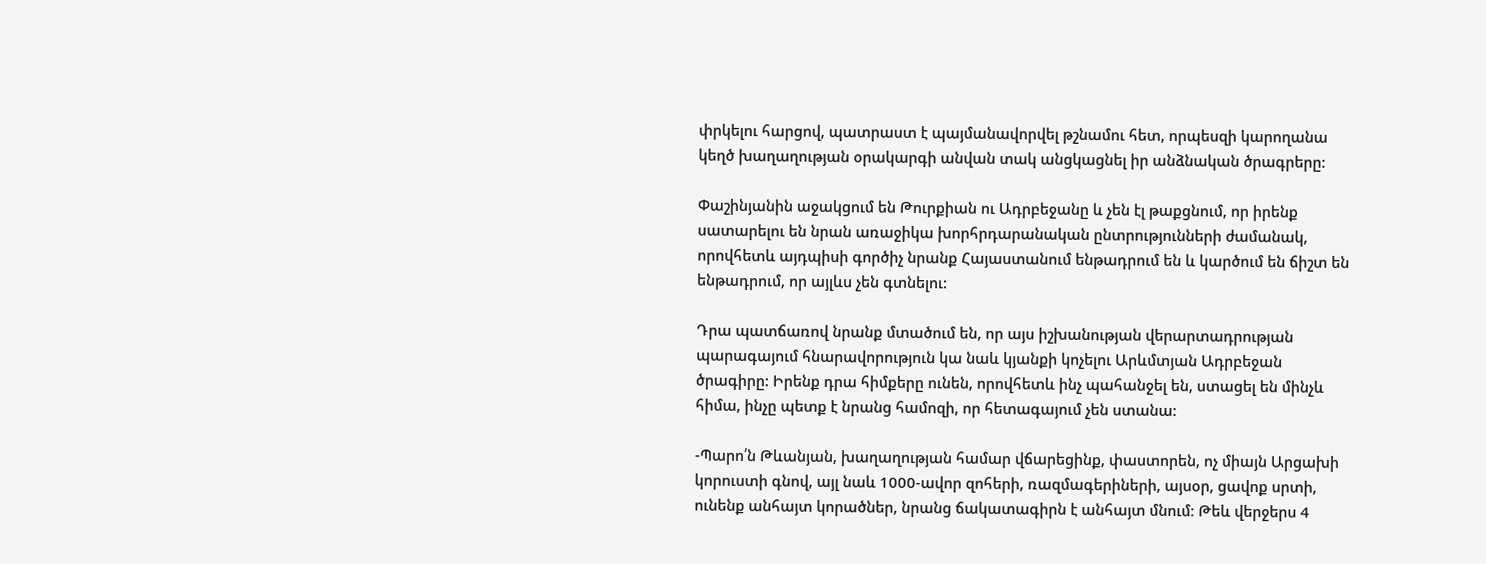փրկելու հարցով, պատրաստ է պայմանավորվել թշնամու հետ, որպեսզի կարողանա կեղծ խաղաղության օրակարգի անվան տակ անցկացնել իր անձնական ծրագրերը:

Փաշինյանին աջակցում են Թուրքիան ու Ադրբեջանը և չեն էլ թաքցնում, որ իրենք սատարելու են նրան առաջիկա խորհրդարանական ընտրությունների ժամանակ, որովհետև այդպիսի գործիչ նրանք Հայաստանում ենթադրում են և կարծում են ճիշտ են ենթադրում, որ այլևս չեն գտնելու:

Դրա պատճառով նրանք մտածում են, որ այս իշխանության վերարտադրության պարագայում հնարավորություն կա նաև կյանքի կոչելու Արևմտյան Ադրբեջան ծրագիրը: Իրենք դրա հիմքերը ունեն, որովհետև ինչ պահանջել են, ստացել են մինչև հիմա, ինչը պետք է նրանց համոզի, որ հետագայում չեն ստանա:

-Պարո՛ն Թևանյան, խաղաղության համար վճարեցինք, փաստորեն, ոչ միայն Արցախի կորուստի գնով, այլ նաև 1000-ավոր զոհերի, ռազմագերիների, այսօր, ցավոք սրտի, ունենք անհայտ կորածներ, նրանց ճակատագիրն է անհայտ մնում։ Թեև վերջերս 4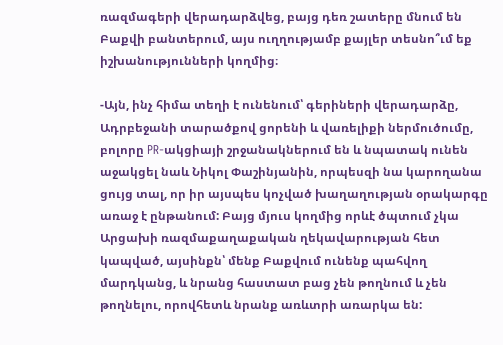ռազմագերի վերադարձվեց, բայց դեռ շատերը մնում են Բաքվի բանտերում, այս ուղղությամբ քայլեր տեսնո՞ւմ եք իշխանությունների կողմից։

-Այն, ինչ հիմա տեղի է ունենում՝ գերիների վերադարձը, Ադրբեջանի տարածքով ցորենի և վառելիքի ներմուծումը, բոլորը PR-ակցիայի շրջանակներում են և նպատակ ունեն աջակցել նաև Նիկոլ Փաշինյանին, որպեսզի նա կարողանա ցույց տալ, որ իր այսպես կոչված խաղաղության օրակարգը առաջ է ընթանում: Բայց մյուս կողմից որևէ ծպտում չկա Արցախի ռազմաքաղաքական ղեկավարության հետ կապված, այսինքն՝ մենք Բաքվում ունենք պահվող մարդկանց, և նրանց հաստատ բաց չեն թողնում և չեն թողնելու, որովհետև նրանք առևտրի առարկա են: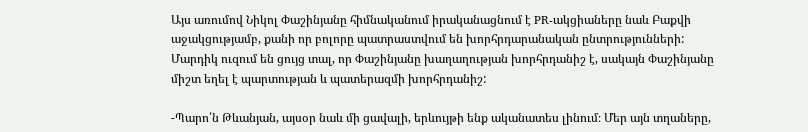Այս առումով Նիկոլ Փաշինյանը հիմնականում իրականացնում է PR-ակցիաները նաև Բաքվի աջակցությամբ, քանի որ բոլորը պատրաստվում են խորհրդարանական ընտրությունների: Մարդիկ ուզում են ցույց տալ, որ Փաշինյանը խաղաղության խորհրդանիշ է, սակայն Փաշինյանը միշտ եղել է պարտության և պատերազմի խորհրդանիշ:

-Պարո՛ն Թևանյան, այսօր նաև մի ցավալի, երևույթի ենք ականատես լինում։ Մեր այն տղաները,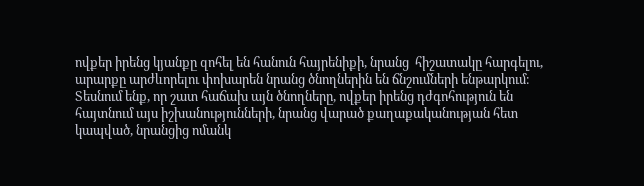ովքեր իրենց կյանքը զոհել են հանուն հայրենիքի, նրանց  հիշատակը հարգելու,  արարքը արժևորելու փոխարեն նրանց ծնողներին են ճնշումների ենթարկում։ Տեսնում ենք, որ շատ հաճախ այն ծնողները, ովքեր իրենց դժգոհություն են հայտնում այս իշխանությունների, նրանց վարած քաղաքականության հետ կապված, նրանցից ոմանկ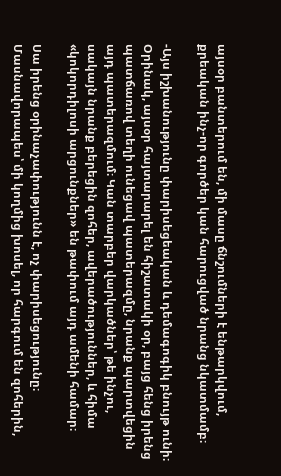այսօր բանտերում են, մի մասը ճնշումների է ենթարկվում, քրեական ինչ-որ գործեր կան հարուցված նրանց նկատմամբ։

-Այս իշխանությունը փարիսեցեական և դեմագոգիկ բնույթ ունի։ Օրինակ, այսօր հայտարարել են հիշատակի օր, բայց հենց իրենց պատճառով տեղի ունեցավ պատերազմը, նրանք պարտվեցին այդ պատերազմում։ Կան տարբեր վարկածներ՝ թե ինչու, սակայն նրանք բերեցին զոհեր, ավերածություններ, և հիմա «կոկորդիլոսի արցունքներ» են թափում այդ ամենի համար։

Սա իրենց օրինաչափությունն է, ոչ փարիսեցությունը։ Մասնավորապես՝ մի կողմից խոսել, որ հարգում են զոհերին,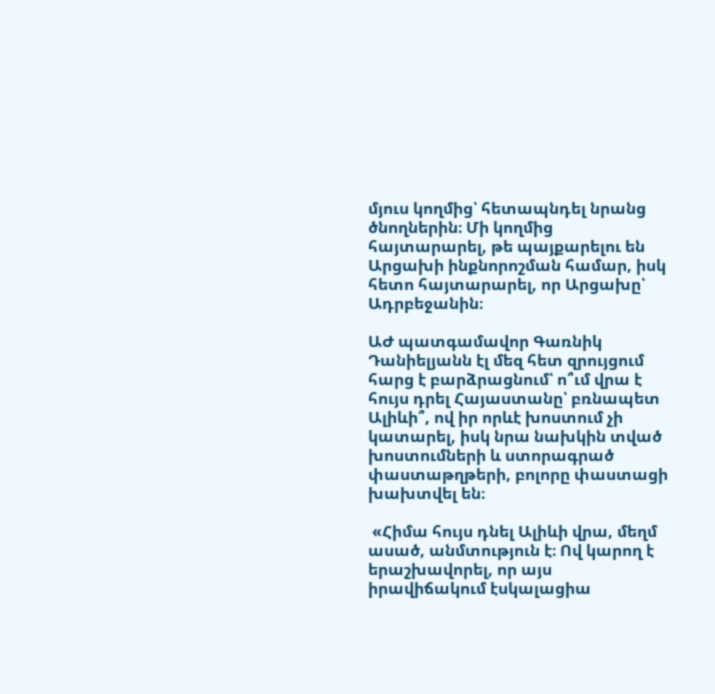մյուս կողմից՝ հետապնդել նրանց ծնողներին։ Մի կողմից հայտարարել, թե պայքարելու են Արցախի ինքնորոշման համար, իսկ հետո հայտարարել, որ Արցախը՝ Ադրբեջանին։

ԱԺ պատգամավոր Գառնիկ Դանիելյանն էլ մեզ հետ զրույցում հարց է բարձրացնում՝ ո՞ւմ վրա է հույս դրել Հայաստանը՝ բռնապետ Ալիևի՞, ով իր որևէ խոստում չի կատարել, իսկ նրա նախկին տված խոստումների և ստորագրած փաստաթղթերի, բոլորը փաստացի խախտվել են։

 «Հիմա հույս դնել Ալիևի վրա, մեղմ ասած, անմտություն է։ Ով կարող է երաշխավորել, որ այս իրավիճակում էսկալացիա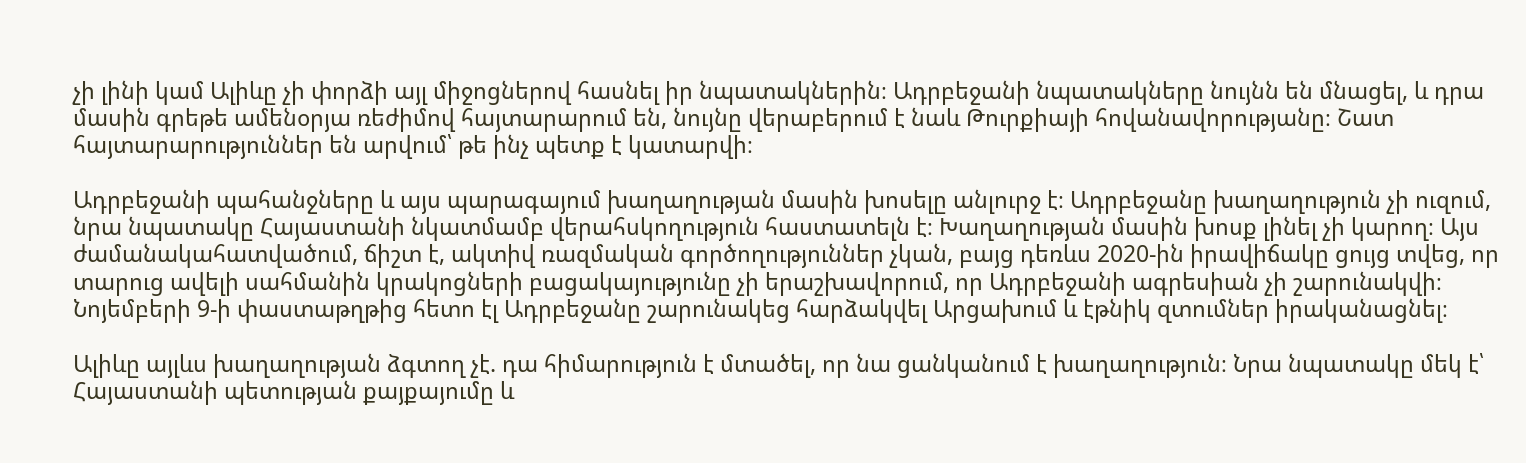չի լինի կամ Ալիևը չի փորձի այլ միջոցներով հասնել իր նպատակներին։ Ադրբեջանի նպատակները նույնն են մնացել, և դրա մասին գրեթե ամենօրյա ռեժիմով հայտարարում են, նույնը վերաբերում է նաև Թուրքիայի հովանավորությանը։ Շատ հայտարարություններ են արվում՝ թե ինչ պետք է կատարվի։

Ադրբեջանի պահանջները և այս պարագայում խաղաղության մասին խոսելը անլուրջ է։ Ադրբեջանը խաղաղություն չի ուզում, նրա նպատակը Հայաստանի նկատմամբ վերահսկողություն հաստատելն է։ Խաղաղության մասին խոսք լինել չի կարող։ Այս ժամանակահատվածում, ճիշտ է, ակտիվ ռազմական գործողություններ չկան, բայց դեռևս 2020-ին իրավիճակը ցույց տվեց, որ տարուց ավելի սահմանին կրակոցների բացակայությունը չի երաշխավորում, որ Ադրբեջանի ագրեսիան չի շարունակվի։ Նոյեմբերի 9-ի փաստաթղթից հետո էլ Ադրբեջանը շարունակեց հարձակվել Արցախում և էթնիկ զտումներ իրականացնել։

Ալիևը այլևս խաղաղության ձգտող չէ. դա հիմարություն է մտածել, որ նա ցանկանում է խաղաղություն։ Նրա նպատակը մեկ է՝ Հայաստանի պետության քայքայումը և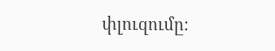փլուզումը։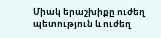Միակ երաշխիքը ուժեղ պետություն և ուժեղ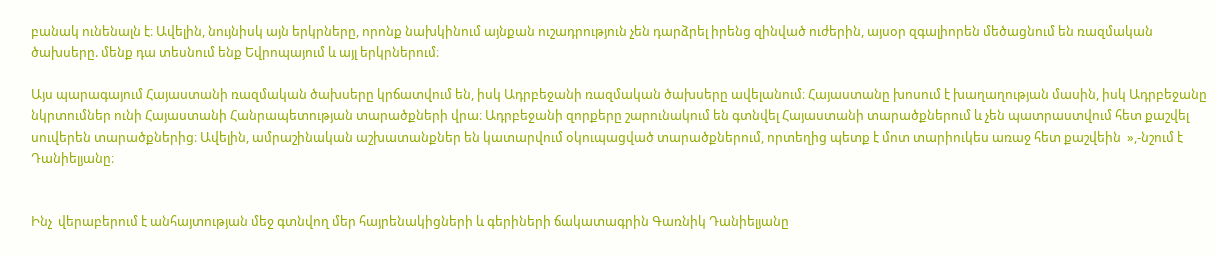բանակ ունենալն է։ Ավելին, նույնիսկ այն երկրները, որոնք նախկինում այնքան ուշադրություն չեն դարձրել իրենց զինված ուժերին, այսօր զգալիորեն մեծացնում են ռազմական ծախսերը. մենք դա տեսնում ենք Եվրոպայում և այլ երկրներում։

Այս պարագայում Հայաստանի ռազմական ծախսերը կրճատվում են, իսկ Ադրբեջանի ռազմական ծախսերը ավելանում։ Հայաստանը խոսում է խաղաղության մասին, իսկ Ադրբեջանը նկրտումներ ունի Հայաստանի Հանրապետության տարածքների վրա։ Ադրբեջանի զորքերը շարունակում են գտնվել Հայաստանի տարածքներում և չեն պատրաստվում հետ քաշվել սուվերեն տարածքներից։ Ավելին, ամրաշինական աշխատանքներ են կատարվում օկուպացված տարածքներում, որտեղից պետք է մոտ տարիուկես առաջ հետ քաշվեին  »,-նշում է Դանիելյանը։


Ինչ  վերաբերում է անհայտության մեջ գտնվող մեր հայրենակիցների և գերիների ճակատագրին Գառնիկ Դանիելյանը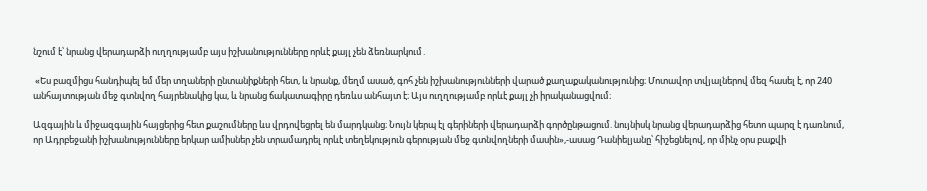նշում է՝ նրանց վերադարձի ուղղությամբ այս իշխանությունները որևէ քայլ չեն ձեռնարկում․

 «Ես բազմիցս հանդիպել եմ մեր տղաների ընտանիքների հետ, և նրանք, մեղմ ասած, գոհ չեն իշխանությունների վարած քաղաքականությունից։ Մոտավոր տվյալներով մեզ հասել է, որ 240 անհայտության մեջ գտնվող հայրենակից կա, և նրանց ճակատագիրը դեռևս անհայտ է։ Այս ուղղությամբ որևէ քայլ չի իրականացվում։

Ազգային և միջազգային հայցերից հետ քաշումները ևս վրդովեցրել են մարդկանց։ Նույն կերպ էլ գերիների վերադարձի գործընթացում. նույնիսկ նրանց վերադարձից հետո պարզ է դառնում, որ Ադրբեջանի իշխանությունները երկար ամիսներ չեն տրամադրել որևէ տեղեկություն գերության մեջ գտնվողների մասին»,-ասաց Դանիելյանը՝ հիշեցնելով, որ մինչ օրս բաքվի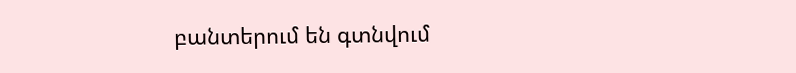բանտերում են գտնվում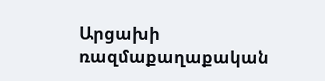Արցախի ռազմաքաղաքական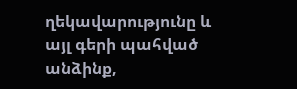ղեկավարությունը և այլ գերի պահված անձինք,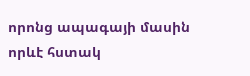որոնց ապագայի մասին որևէ հստակ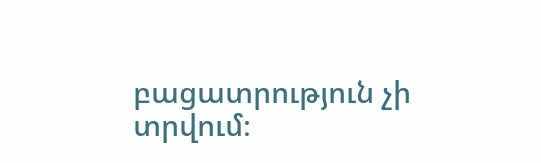բացատրություն չի տրվում։